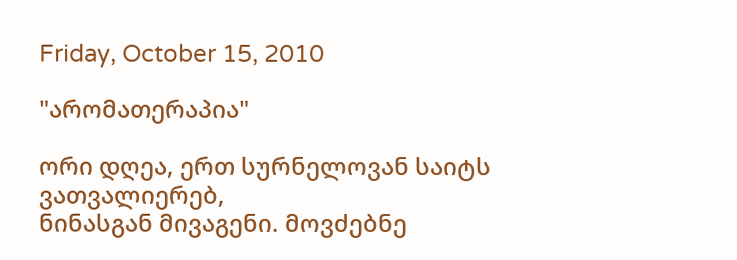Friday, October 15, 2010

"არომათერაპია"

ორი დღეა, ერთ სურნელოვან საიტს ვათვალიერებ,
ნინასგან მივაგენი. მოვძებნე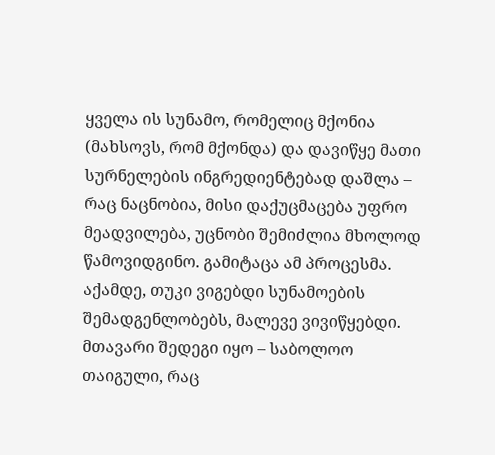ყველა ის სუნამო, რომელიც მქონია (მახსოვს, რომ მქონდა) და დავიწყე მათი სურნელების ინგრედიენტებად დაშლა – რაც ნაცნობია, მისი დაქუცმაცება უფრო მეადვილება, უცნობი შემიძლია მხოლოდ წამოვიდგინო. გამიტაცა ამ პროცესმა. აქამდე, თუკი ვიგებდი სუნამოების შემადგენლობებს, მალევე ვივიწყებდი. მთავარი შედეგი იყო – საბოლოო თაიგული, რაც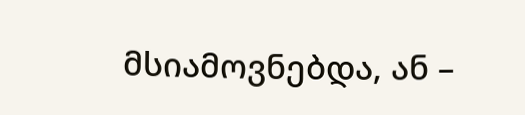მსიამოვნებდა, ან –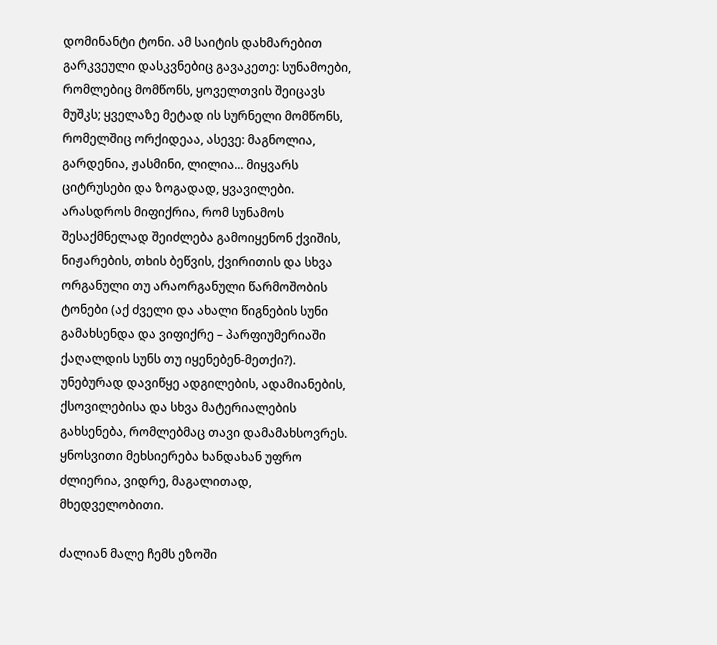დომინანტი ტონი. ამ საიტის დახმარებით გარკვეული დასკვნებიც გავაკეთე: სუნამოები, რომლებიც მომწონს, ყოველთვის შეიცავს მუშკს; ყველაზე მეტად ის სურნელი მომწონს, რომელშიც ორქიდეაა, ასევე: მაგნოლია, გარდენია, ჟასმინი, ლილია... მიყვარს ციტრუსები და ზოგადად, ყვავილები.
არასდროს მიფიქრია, რომ სუნამოს შესაქმნელად შეიძლება გამოიყენონ ქვიშის, ნიჟარების, თხის ბეწვის, ქვირითის და სხვა ორგანული თუ არაორგანული წარმოშობის ტონები (აქ ძველი და ახალი წიგნების სუნი გამახსენდა და ვიფიქრე – პარფიუმერიაში ქაღალდის სუნს თუ იყენებენ-მეთქი?). უნებურად დავიწყე ადგილების, ადამიანების, ქსოვილებისა და სხვა მატერიალების გახსენება, რომლებმაც თავი დამამახსოვრეს. ყნოსვითი მეხსიერება ხანდახან უფრო ძლიერია, ვიდრე, მაგალითად, მხედველობითი.

ძალიან მალე ჩემს ეზოში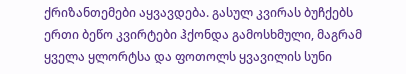ქრიზანთემები აყვავდება. გასულ კვირას ბუჩქებს ერთი ბეწო კვირტები ჰქონდა გამოსხმული, მაგრამ ყველა ყლორტსა და ფოთოლს ყვავილის სუნი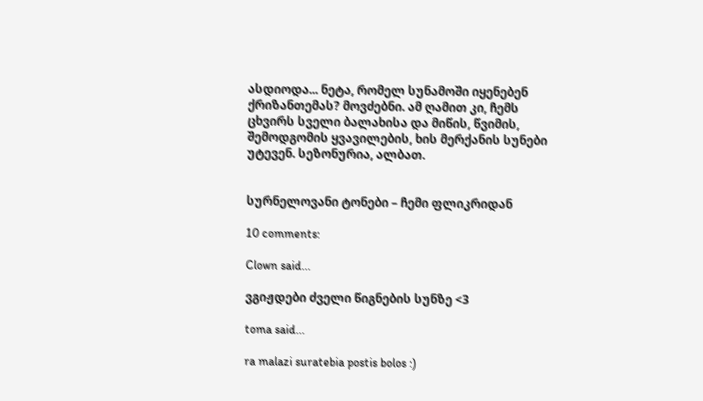ასდიოდა... ნეტა, რომელ სუნამოში იყენებენ ქრიზანთემას? მოვძებნი. ამ ღამით კი, ჩემს ცხვირს სველი ბალახისა და მიწის, წვიმის, შემოდგომის ყვავილების, ხის მერქანის სუნები უტევენ. სეზონურია, ალბათ.


სურნელოვანი ტონები – ჩემი ფლიკრიდან

10 comments:

Clown said...

ვგიჟდები ძველი წიგნების სუნზე <3

toma said...

ra malazi suratebia postis bolos :)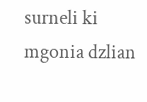surneli ki mgonia dzlian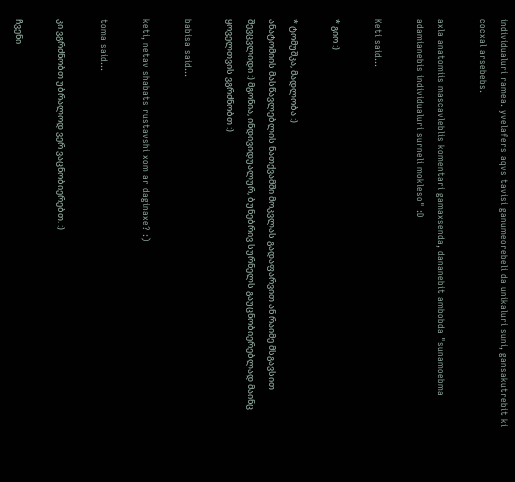individualuri ramea. yvelafers aqvs tavisi ganumeorebeli da unikaluri suni, gansakutrebit ki cocxal arsebebs.

axla anatomiis mascavleblis komentari gamaxsenda, dananebit ambobda "sunamoebma adamianebis individualuri surneli mokleso" :D

Keti said...

* გიო :)

* ტომუშკა, მადლობა :)
ანატომიის მასწავლებლის ნათქვამში მოკვლას გადაფარვით ან რაიმე მსგავსით შევცვლიდი :) მგონია, ინდივიდუალურ, ბუნებრივ სურნელს გაუცნობიერებლად მაინც ყოველთვის ვგრძნობთ :)

babisa said...

keti, netav shabats rustavshi xom ar daginaxe? :)

toma said...

კი ვგრძნობთ უბრალოდ ვერ ვაცნობიერებთ. :)

ჩვენი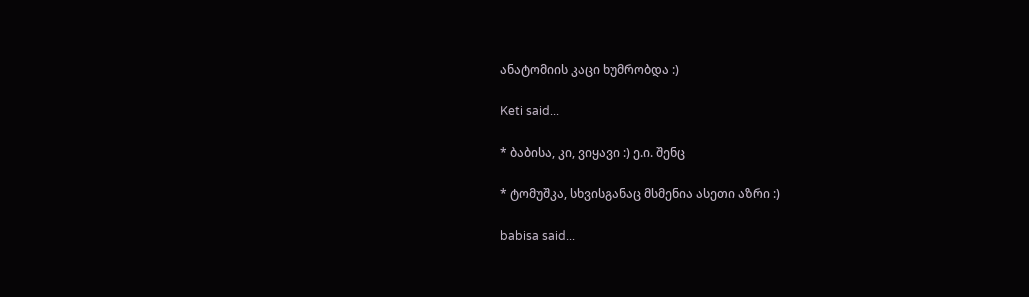ანატომიის კაცი ხუმრობდა :)

Keti said...

* ბაბისა, კი, ვიყავი :) ე.ი. შენც

* ტომუშკა, სხვისგანაც მსმენია ასეთი აზრი :)

babisa said...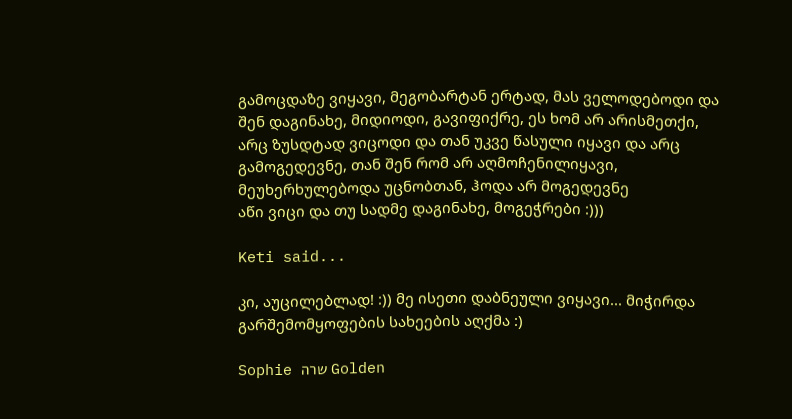გამოცდაზე ვიყავი, მეგობარტან ერტად, მას ველოდებოდი და შენ დაგინახე, მიდიოდი, გავიფიქრე, ეს ხომ არ არისმეთქი, არც ზუსდტად ვიცოდი და თან უკვე წასული იყავი და არც გამოგედევნე, თან შენ რომ არ აღმოჩენილიყავი, მეუხერხულებოდა უცნობთან, ჰოდა არ მოგედევნე
აწი ვიცი და თუ სადმე დაგინახე, მოგეჭრები :)))

Keti said...

კი, აუცილებლად! :)) მე ისეთი დაბნეული ვიყავი... მიჭირდა გარშემომყოფების სახეების აღქმა :)

Sophie שרה Golden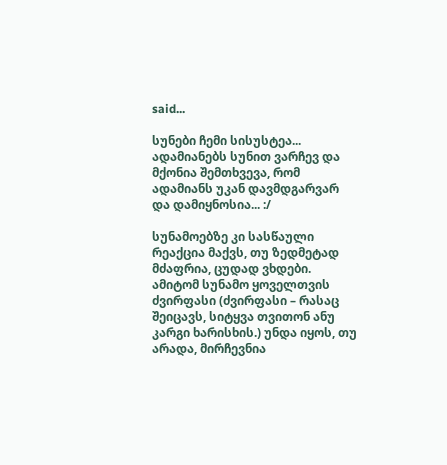said...

სუნები ჩემი სისუსტეა... ადამიანებს სუნით ვარჩევ და მქონია შემთხვევა, რომ ადამიანს უკან დავმდგარვარ და დამიყნოსია... :/

სუნამოებზე კი სასწაული რეაქცია მაქვს, თუ ზედმეტად მძაფრია, ცუდად ვხდები. ამიტომ სუნამო ყოველთვის ძვირფასი (ძვირფასი – რასაც შეიცავს, სიტყვა თვითონ ანუ კარგი ხარისხის.) უნდა იყოს, თუ არადა, მირჩევნია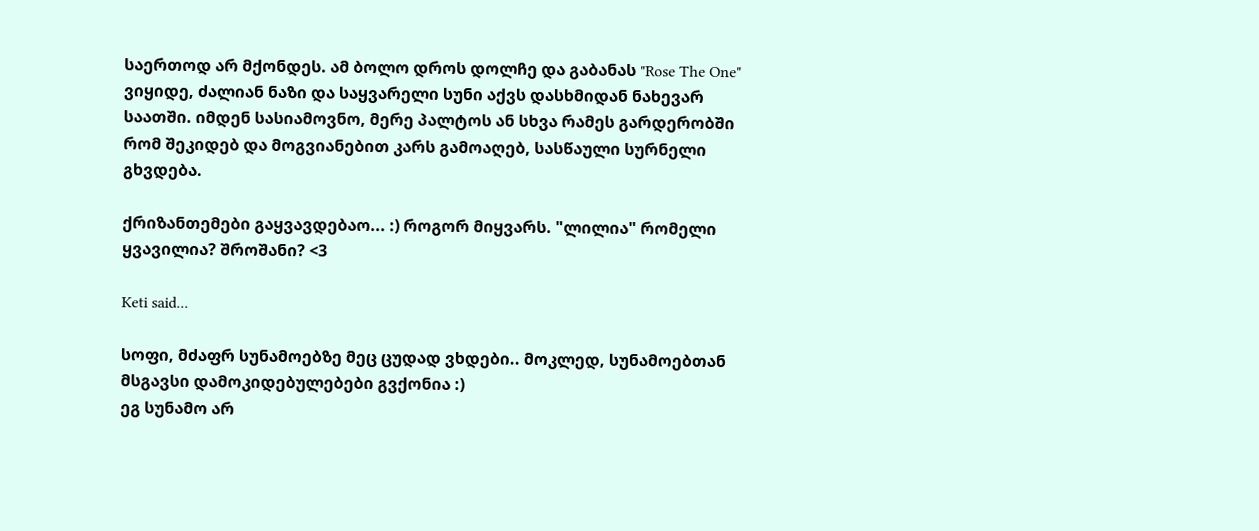საერთოდ არ მქონდეს. ამ ბოლო დროს დოლჩე და გაბანას "Rose The One" ვიყიდე, ძალიან ნაზი და საყვარელი სუნი აქვს დასხმიდან ნახევარ საათში. იმდენ სასიამოვნო, მერე პალტოს ან სხვა რამეს გარდერობში რომ შეკიდებ და მოგვიანებით კარს გამოაღებ, სასწაული სურნელი გხვდება.

ქრიზანთემები გაყვავდებაო... :) როგორ მიყვარს. "ლილია" რომელი ყვავილია? შროშანი? <3

Keti said...

სოფი, მძაფრ სუნამოებზე მეც ცუდად ვხდები.. მოკლედ, სუნამოებთან მსგავსი დამოკიდებულებები გვქონია :)
ეგ სუნამო არ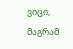ვიცი, მაგრამ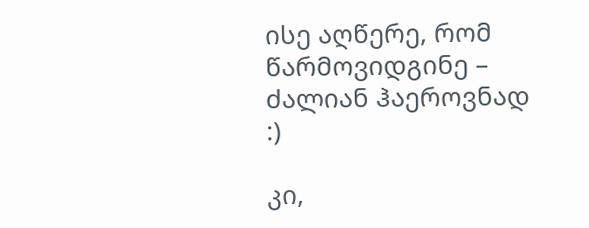ისე აღწერე, რომ წარმოვიდგინე – ძალიან ჰაეროვნად :)

კი,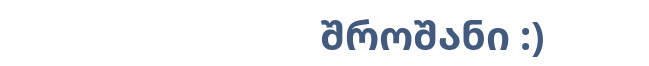შროშანი :)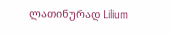ლათინურად Lilium